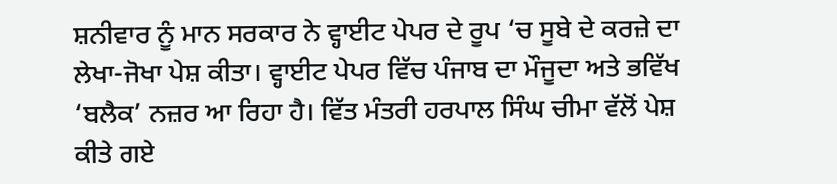ਸ਼ਨੀਵਾਰ ਨੂੰ ਮਾਨ ਸਰਕਾਰ ਨੇ ਵ੍ਹਾਈਟ ਪੇਪਰ ਦੇ ਰੂਪ ‘ਚ ਸੂਬੇ ਦੇ ਕਰਜ਼ੇ ਦਾ ਲੇਖਾ-ਜੋਖਾ ਪੇਸ਼ ਕੀਤਾ। ਵ੍ਹਾਈਟ ਪੇਪਰ ਵਿੱਚ ਪੰਜਾਬ ਦਾ ਮੌਜੂਦਾ ਅਤੇ ਭਵਿੱਖ ‘ਬਲੈਕ’ ਨਜ਼ਰ ਆ ਰਿਹਾ ਹੈ। ਵਿੱਤ ਮੰਤਰੀ ਹਰਪਾਲ ਸਿੰਘ ਚੀਮਾ ਵੱਲੋਂ ਪੇਸ਼ ਕੀਤੇ ਗਏ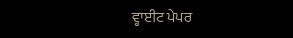ਵ੍ਹਾਈਟ ਪੇਪਰ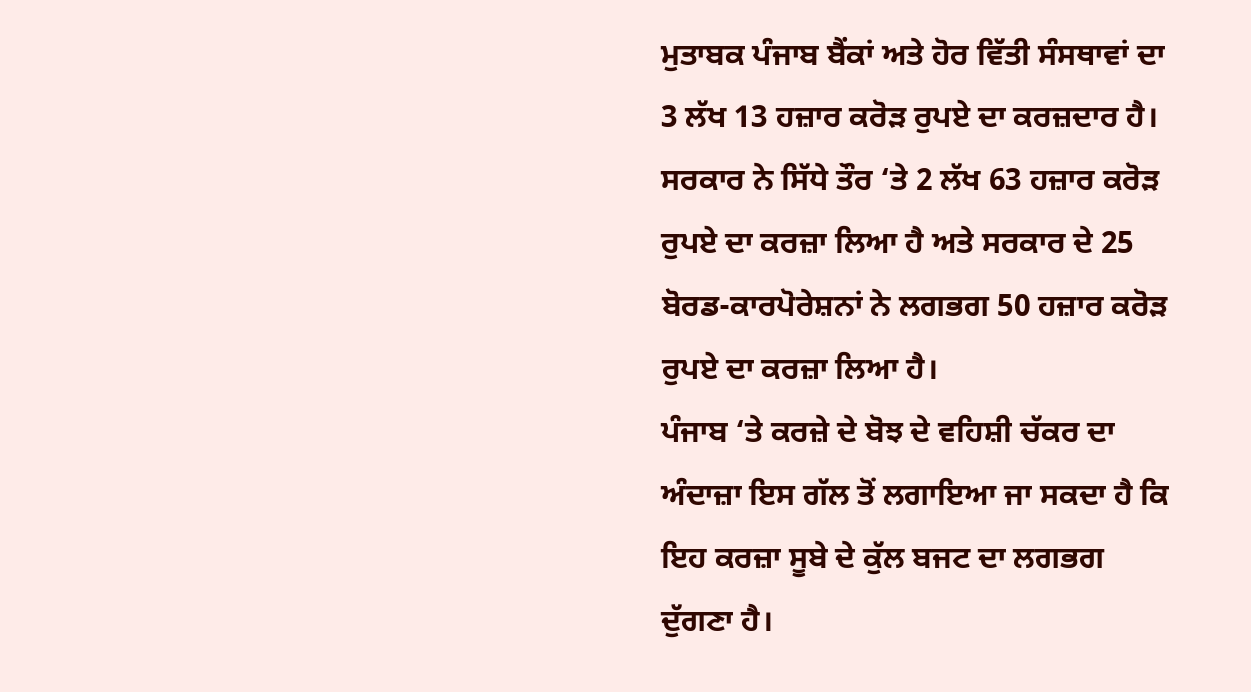ਮੁਤਾਬਕ ਪੰਜਾਬ ਬੈਂਕਾਂ ਅਤੇ ਹੋਰ ਵਿੱਤੀ ਸੰਸਥਾਵਾਂ ਦਾ 3 ਲੱਖ 13 ਹਜ਼ਾਰ ਕਰੋੜ ਰੁਪਏ ਦਾ ਕਰਜ਼ਦਾਰ ਹੈ। ਸਰਕਾਰ ਨੇ ਸਿੱਧੇ ਤੌਰ ‘ਤੇ 2 ਲੱਖ 63 ਹਜ਼ਾਰ ਕਰੋੜ ਰੁਪਏ ਦਾ ਕਰਜ਼ਾ ਲਿਆ ਹੈ ਅਤੇ ਸਰਕਾਰ ਦੇ 25 ਬੋਰਡ-ਕਾਰਪੋਰੇਸ਼ਨਾਂ ਨੇ ਲਗਭਗ 50 ਹਜ਼ਾਰ ਕਰੋੜ ਰੁਪਏ ਦਾ ਕਰਜ਼ਾ ਲਿਆ ਹੈ।
ਪੰਜਾਬ ‘ਤੇ ਕਰਜ਼ੇ ਦੇ ਬੋਝ ਦੇ ਵਹਿਸ਼ੀ ਚੱਕਰ ਦਾ ਅੰਦਾਜ਼ਾ ਇਸ ਗੱਲ ਤੋਂ ਲਗਾਇਆ ਜਾ ਸਕਦਾ ਹੈ ਕਿ ਇਹ ਕਰਜ਼ਾ ਸੂਬੇ ਦੇ ਕੁੱਲ ਬਜਟ ਦਾ ਲਗਭਗ ਦੁੱਗਣਾ ਹੈ।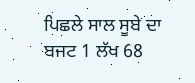ਪਿਛਲੇ ਸਾਲ ਸੂਬੇ ਦਾ ਬਜਟ 1 ਲੱਖ 68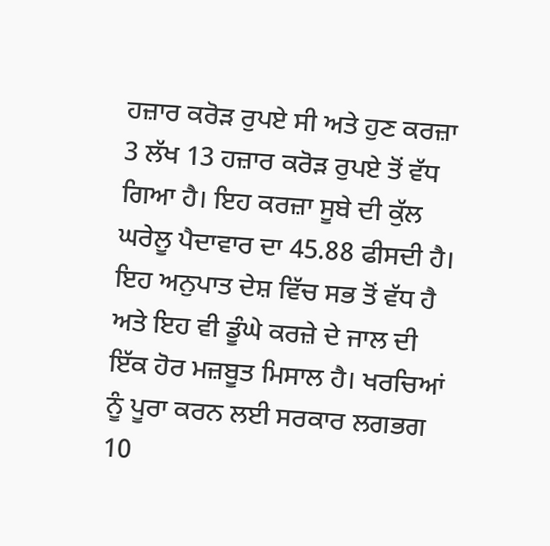ਹਜ਼ਾਰ ਕਰੋੜ ਰੁਪਏ ਸੀ ਅਤੇ ਹੁਣ ਕਰਜ਼ਾ 3 ਲੱਖ 13 ਹਜ਼ਾਰ ਕਰੋੜ ਰੁਪਏ ਤੋਂ ਵੱਧ ਗਿਆ ਹੈ। ਇਹ ਕਰਜ਼ਾ ਸੂਬੇ ਦੀ ਕੁੱਲ ਘਰੇਲੂ ਪੈਦਾਵਾਰ ਦਾ 45.88 ਫੀਸਦੀ ਹੈ।
ਇਹ ਅਨੁਪਾਤ ਦੇਸ਼ ਵਿੱਚ ਸਭ ਤੋਂ ਵੱਧ ਹੈ ਅਤੇ ਇਹ ਵੀ ਡੂੰਘੇ ਕਰਜ਼ੇ ਦੇ ਜਾਲ ਦੀ ਇੱਕ ਹੋਰ ਮਜ਼ਬੂਤ ਮਿਸਾਲ ਹੈ। ਖਰਚਿਆਂ ਨੂੰ ਪੂਰਾ ਕਰਨ ਲਈ ਸਰਕਾਰ ਲਗਭਗ 10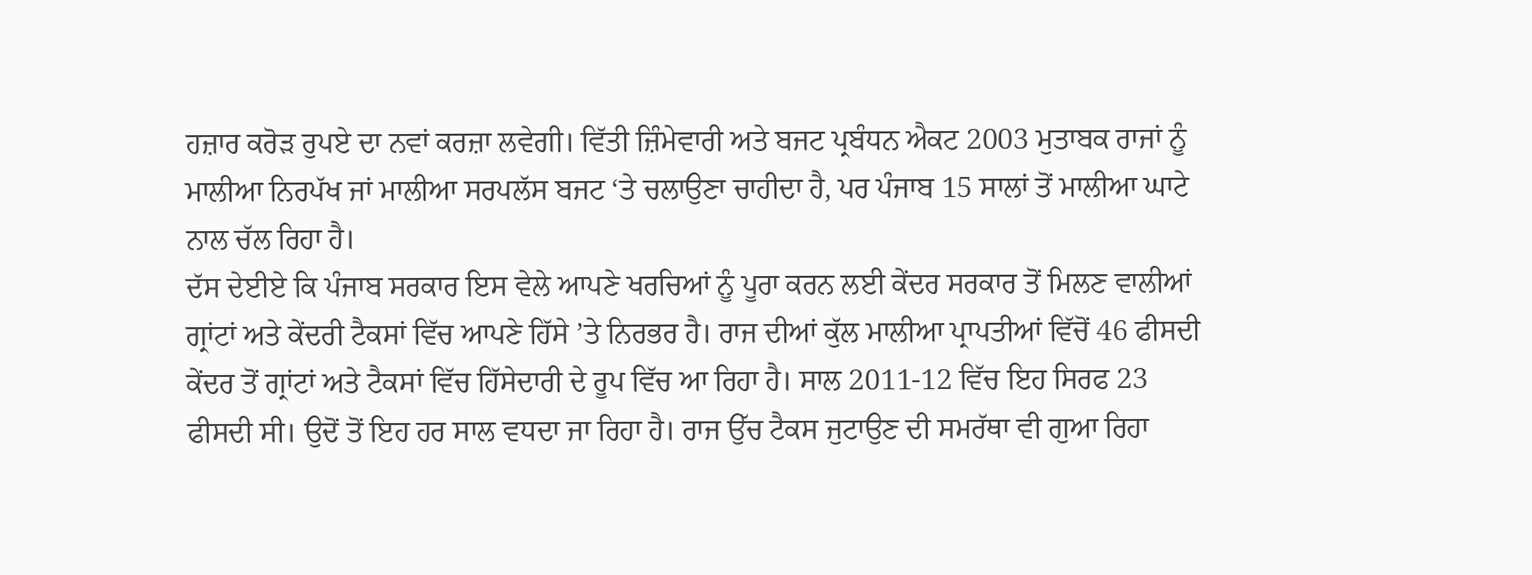ਹਜ਼ਾਰ ਕਰੋੜ ਰੁਪਏ ਦਾ ਨਵਾਂ ਕਰਜ਼ਾ ਲਵੇਗੀ। ਵਿੱਤੀ ਜ਼ਿੰਮੇਵਾਰੀ ਅਤੇ ਬਜਟ ਪ੍ਰਬੰਧਨ ਐਕਟ 2003 ਮੁਤਾਬਕ ਰਾਜਾਂ ਨੂੰ ਮਾਲੀਆ ਨਿਰਪੱਖ ਜਾਂ ਮਾਲੀਆ ਸਰਪਲੱਸ ਬਜਟ ‘ਤੇ ਚਲਾਉਣਾ ਚਾਹੀਦਾ ਹੈ, ਪਰ ਪੰਜਾਬ 15 ਸਾਲਾਂ ਤੋਂ ਮਾਲੀਆ ਘਾਟੇ ਨਾਲ ਚੱਲ ਰਿਹਾ ਹੈ।
ਦੱਸ ਦੇਈਏ ਕਿ ਪੰਜਾਬ ਸਰਕਾਰ ਇਸ ਵੇਲੇ ਆਪਣੇ ਖਰਚਿਆਂ ਨੂੰ ਪੂਰਾ ਕਰਨ ਲਈ ਕੇਂਦਰ ਸਰਕਾਰ ਤੋਂ ਮਿਲਣ ਵਾਲੀਆਂ ਗ੍ਰਾਂਟਾਂ ਅਤੇ ਕੇਂਦਰੀ ਟੈਕਸਾਂ ਵਿੱਚ ਆਪਣੇ ਹਿੱਸੇ ’ਤੇ ਨਿਰਭਰ ਹੈ। ਰਾਜ ਦੀਆਂ ਕੁੱਲ ਮਾਲੀਆ ਪ੍ਰਾਪਤੀਆਂ ਵਿੱਚੋਂ 46 ਫੀਸਦੀ ਕੇਂਦਰ ਤੋਂ ਗ੍ਰਾਂਟਾਂ ਅਤੇ ਟੈਕਸਾਂ ਵਿੱਚ ਹਿੱਸੇਦਾਰੀ ਦੇ ਰੂਪ ਵਿੱਚ ਆ ਰਿਹਾ ਹੈ। ਸਾਲ 2011-12 ਵਿੱਚ ਇਹ ਸਿਰਫ 23 ਫੀਸਦੀ ਸੀ। ਉਦੋਂ ਤੋਂ ਇਹ ਹਰ ਸਾਲ ਵਧਦਾ ਜਾ ਰਿਹਾ ਹੈ। ਰਾਜ ਉੱਚ ਟੈਕਸ ਜੁਟਾਉਣ ਦੀ ਸਮਰੱਥਾ ਵੀ ਗੁਆ ਰਿਹਾ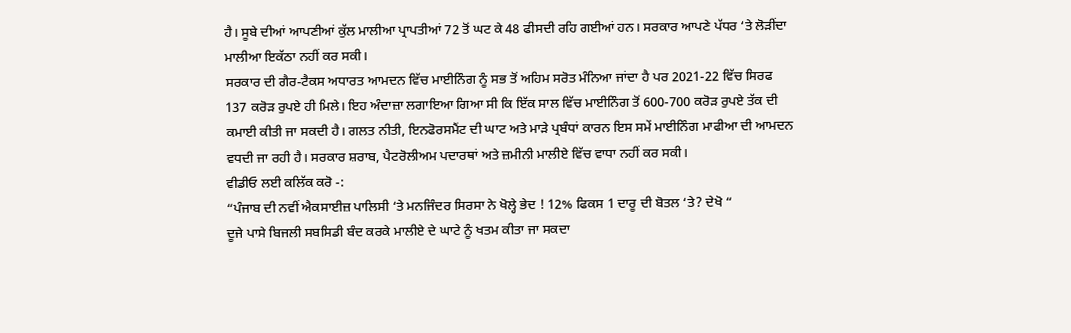ਹੈ। ਸੂਬੇ ਦੀਆਂ ਆਪਣੀਆਂ ਕੁੱਲ ਮਾਲੀਆ ਪ੍ਰਾਪਤੀਆਂ 72 ਤੋਂ ਘਟ ਕੇ 48 ਫੀਸਦੀ ਰਹਿ ਗਈਆਂ ਹਨ। ਸਰਕਾਰ ਆਪਣੇ ਪੱਧਰ ‘ਤੇ ਲੋੜੀਂਦਾ ਮਾਲੀਆ ਇਕੱਠਾ ਨਹੀਂ ਕਰ ਸਕੀ।
ਸਰਕਾਰ ਦੀ ਗੈਰ-ਟੈਕਸ ਅਧਾਰਤ ਆਮਦਨ ਵਿੱਚ ਮਾਈਨਿੰਗ ਨੂੰ ਸਭ ਤੋਂ ਅਹਿਮ ਸਰੋਤ ਮੰਨਿਆ ਜਾਂਦਾ ਹੈ ਪਰ 2021-22 ਵਿੱਚ ਸਿਰਫ 137 ਕਰੋੜ ਰੁਪਏ ਹੀ ਮਿਲੇ। ਇਹ ਅੰਦਾਜ਼ਾ ਲਗਾਇਆ ਗਿਆ ਸੀ ਕਿ ਇੱਕ ਸਾਲ ਵਿੱਚ ਮਾਈਨਿੰਗ ਤੋਂ 600-700 ਕਰੋੜ ਰੁਪਏ ਤੱਕ ਦੀ ਕਮਾਈ ਕੀਤੀ ਜਾ ਸਕਦੀ ਹੈ। ਗਲਤ ਨੀਤੀ, ਇਨਫੋਰਸਮੈਂਟ ਦੀ ਘਾਟ ਅਤੇ ਮਾੜੇ ਪ੍ਰਬੰਧਾਂ ਕਾਰਨ ਇਸ ਸਮੇਂ ਮਾਈਨਿੰਗ ਮਾਫੀਆ ਦੀ ਆਮਦਨ ਵਧਦੀ ਜਾ ਰਹੀ ਹੈ। ਸਰਕਾਰ ਸ਼ਰਾਬ, ਪੈਟਰੋਲੀਅਮ ਪਦਾਰਥਾਂ ਅਤੇ ਜ਼ਮੀਨੀ ਮਾਲੀਏ ਵਿੱਚ ਵਾਧਾ ਨਹੀਂ ਕਰ ਸਕੀ।
ਵੀਡੀਓ ਲਈ ਕਲਿੱਕ ਕਰੋ -:
“ਪੰਜਾਬ ਦੀ ਨਵੀਂ ਐਕਸਾਈਜ਼ ਪਾਲਿਸੀ ‘ਤੇ ਮਨਜਿੰਦਰ ਸਿਰਸਾ ਨੇ ਖੋਲ੍ਹੇ ਭੇਦ ! 12% ਫਿਕਸ 1 ਦਾਰੂ ਦੀ ਬੋਤਲ ‘ਤੇ? ਦੇਖੋ “
ਦੂਜੇ ਪਾਸੇ ਬਿਜਲੀ ਸਬਸਿਡੀ ਬੰਦ ਕਰਕੇ ਮਾਲੀਏ ਦੇ ਘਾਟੇ ਨੂੰ ਖਤਮ ਕੀਤਾ ਜਾ ਸਕਦਾ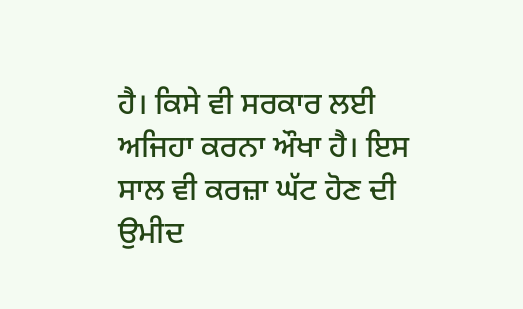ਹੈ। ਕਿਸੇ ਵੀ ਸਰਕਾਰ ਲਈ ਅਜਿਹਾ ਕਰਨਾ ਔਖਾ ਹੈ। ਇਸ ਸਾਲ ਵੀ ਕਰਜ਼ਾ ਘੱਟ ਹੋਣ ਦੀ ਉਮੀਦ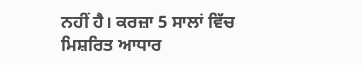ਨਹੀਂ ਹੈ। ਕਰਜ਼ਾ 5 ਸਾਲਾਂ ਵਿੱਚ ਮਿਸ਼ਰਿਤ ਆਧਾਰ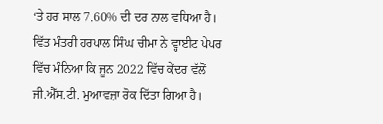‘ਤੇ ਹਰ ਸਾਲ 7.60% ਦੀ ਦਰ ਨਾਲ ਵਧਿਆ ਹੈ।
ਵਿੱਤ ਮੰਤਰੀ ਹਰਪਾਲ ਸਿੰਘ ਚੀਮਾ ਨੇ ਵ੍ਹਾਈਟ ਪੇਪਰ ਵਿੱਚ ਮੰਨਿਆ ਕਿ ਜੂਨ 2022 ਵਿੱਚ ਕੇਂਦਰ ਵੱਲੋਂ ਜੀ.ਐੱਸ.ਟੀ. ਮੁਆਵਜ਼ਾ ਰੋਕ ਦਿੱਤਾ ਗਿਆ ਹੈ।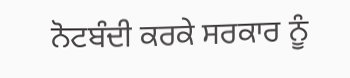ਨੋਟਬੰਦੀ ਕਰਕੇ ਸਰਕਾਰ ਨੂੰ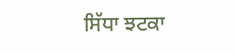ਸਿੱਧਾ ਝਟਕਾ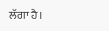ਲੱਗਾ ਹੈ।